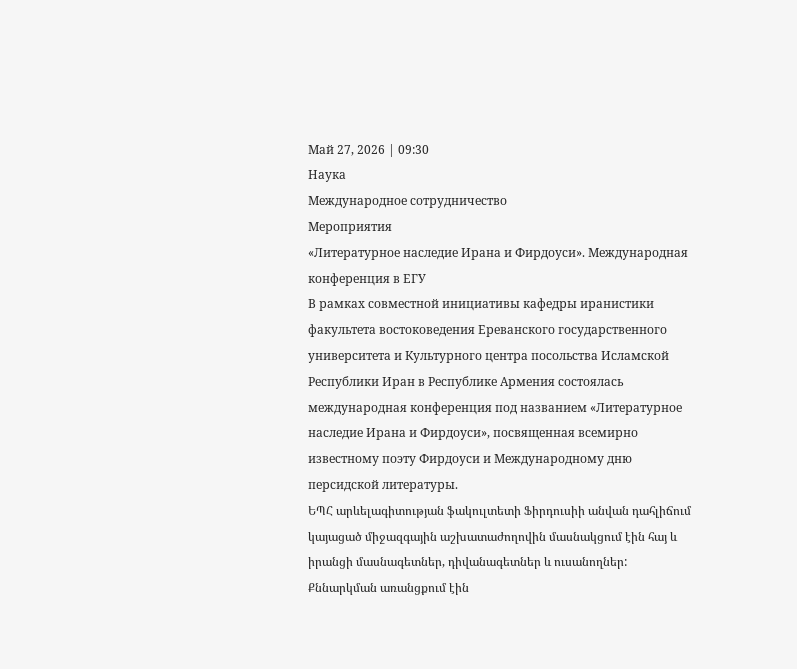Май 27, 2026 | 09:30
Наука
Международное сотрудничество
Мероприятия
«Литературное наследие Ирана и Фирдоуси». Международная конференция в ЕГУ
В рамках совместной инициативы кафедры иранистики факультета востоковедения Ереванского государственного университета и Культурного центра посольства Исламской Республики Иран в Республике Армения состоялась международная конференция под названием «Литературное наследие Ирана и Фирдоуси», посвященная всемирно известному поэту Фирдоуси и Международному дню персидской литературы.
ԵՊՀ արևելագիտության ֆակուլտետի Ֆիրդուսիի անվան դահլիճում կայացած միջազգային աշխատաժողովին մասնակցում էին հայ և իրանցի մասնագետներ, դիվանագետներ և ուսանողներ: Քննարկման առանցքում էին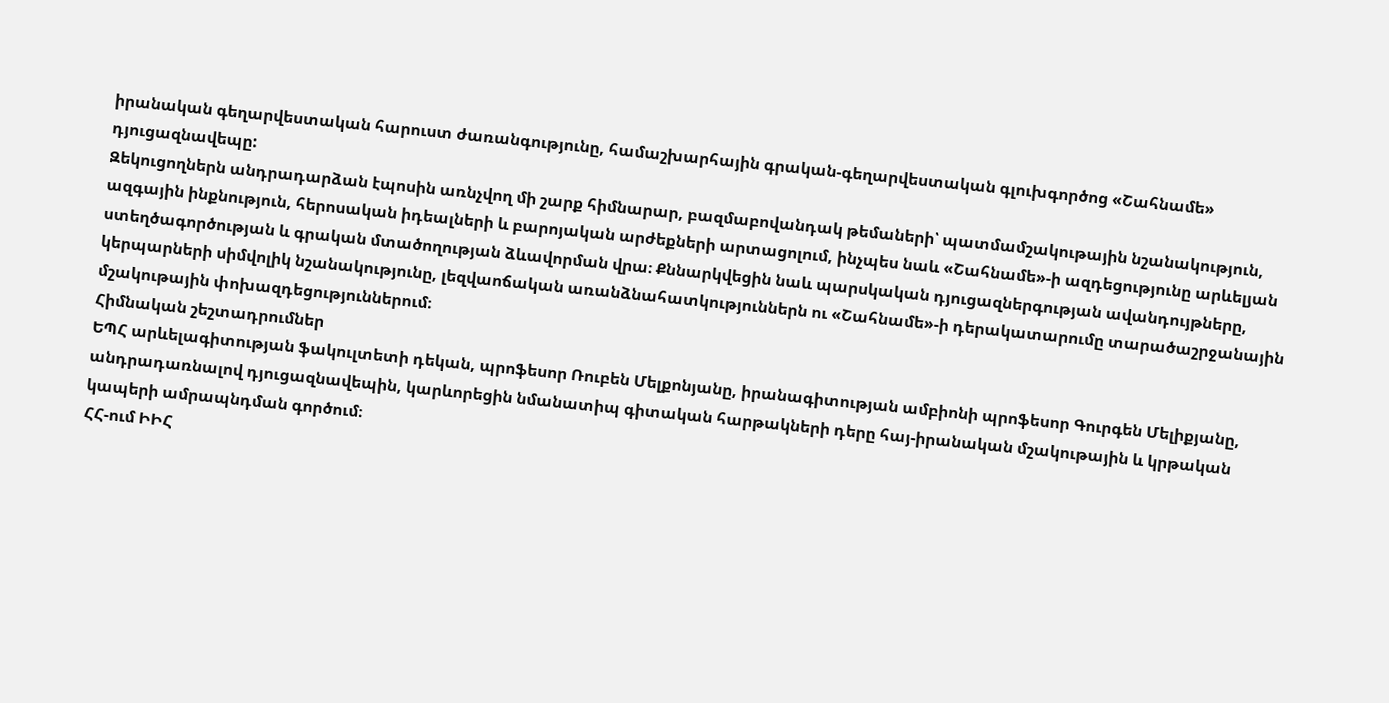իրանական գեղարվեստական հարուստ ժառանգությունը, համաշխարհային գրական-գեղարվեստական գլուխգործոց «Շահնամե» դյուցազնավեպը:
Զեկուցողներն անդրադարձան էպոսին առնչվող մի շարք հիմնարար, բազմաբովանդակ թեմաների՝ պատմամշակութային նշանակություն, ազգային ինքնություն, հերոսական իդեալների և բարոյական արժեքների արտացոլում, ինչպես նաև «Շահնամե»-ի ազդեցությունը արևելյան ստեղծագործության և գրական մտածողության ձևավորման վրա։ Քննարկվեցին նաև պարսկական դյուցազներգության ավանդույթները, կերպարների սիմվոլիկ նշանակությունը, լեզվաոճական առանձնահատկություններն ու «Շահնամե»-ի դերակատարումը տարածաշրջանային մշակութային փոխազդեցություններում։
Հիմնական շեշտադրումներ
ԵՊՀ արևելագիտության ֆակուլտետի դեկան, պրոֆեսոր Ռուբեն Մելքոնյանը, իրանագիտության ամբիոնի պրոֆեսոր Գուրգեն Մելիքյանը, անդրադառնալով դյուցազնավեպին, կարևորեցին նմանատիպ գիտական հարթակների դերը հայ-իրանական մշակութային և կրթական կապերի ամրապնդման գործում։
ՀՀ-ում ԻԻՀ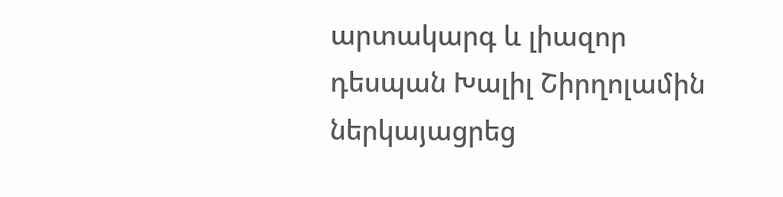արտակարգ և լիազոր դեսպան Խալիլ Շիրղոլամին ներկայացրեց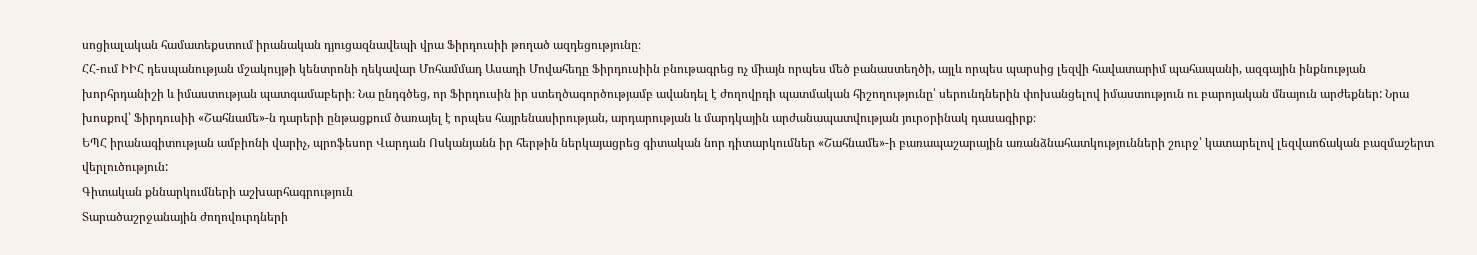սոցիալական համատեքստում իրանական դյուցազնավեպի վրա Ֆիրդուսիի թողած ազդեցությունը։
ՀՀ-ում ԻԻՀ դեսպանության մշակույթի կենտրոնի ղեկավար Մոհամմադ Ասադի Մովահեդը Ֆիրդուսիին բնութագրեց ոչ միայն որպես մեծ բանաստեղծի, այլև որպես պարսից լեզվի հավատարիմ պահապանի, ազգային ինքնության խորհրդանիշի և իմաստության պատգամաբերի։ Նա ընդգծեց, որ Ֆիրդուսին իր ստեղծագործությամբ ավանդել է ժողովրդի պատմական հիշողությունը՝ սերունդներին փոխանցելով իմաստություն ու բարոյական մնայուն արժեքներ: Նրա խոսքով՝ Ֆիրդուսիի «Շահնամե»-ն դարերի ընթացքում ծառայել է որպես հայրենասիրության, արդարության և մարդկային արժանապատվության յուրօրինակ դասագիրք։
ԵՊՀ իրանագիտության ամբիոնի վարիչ, պրոֆեսոր Վարդան Ոսկանյանն իր հերթին ներկայացրեց գիտական նոր դիտարկումներ «Շահնամե»-ի բառապաշարային առանձնահատկությունների շուրջ՝ կատարելով լեզվաոճական բազմաշերտ վերլուծություն:
Գիտական քննարկումների աշխարհագրություն
Տարածաշրջանային ժողովուրդների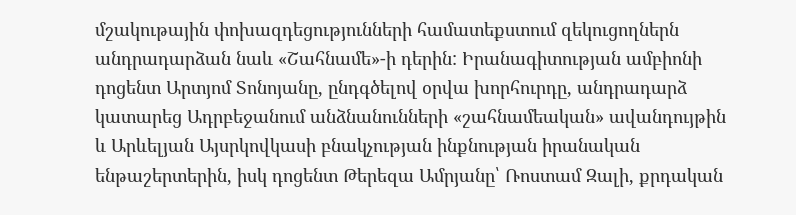մշակութային փոխազդեցությունների համատեքստում զեկուցողներն անդրադարձան նաև «Շահնամե»-ի դերին: Իրանագիտության ամբիոնի դոցենտ Արտյոմ Տոնոյանը, ընդգծելով օրվա խորհուրդը, անդրադարձ կատարեց Ադրբեջանում անձնանունների «շահնամեական» ավանդույթին և Արևելյան Այսրկովկասի բնակչության ինքնության իրանական ենթաշերտերին, իսկ դոցենտ Թերեզա Ամրյանը՝ Ռոստամ Զալի, քրդական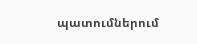պատումներում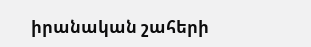իրանական շահերի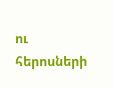ու հերոսների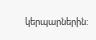կերպարներին: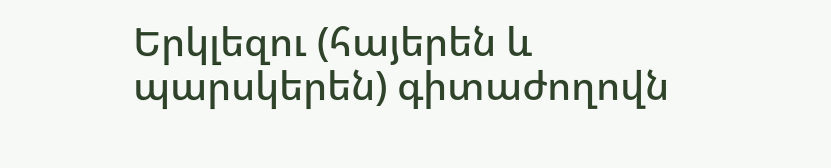Երկլեզու (հայերեն և պարսկերեն) գիտաժողովն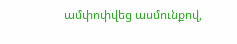ամփոփվեց ասմունքով,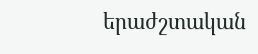երաժշտական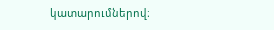կատարումներով։